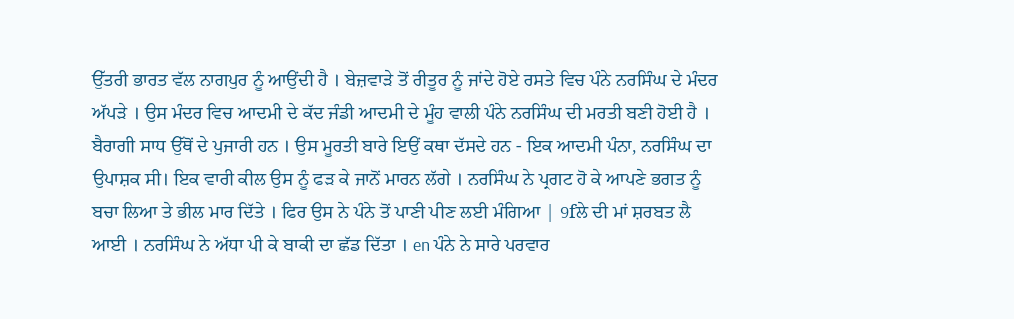ਉੱਤਰੀ ਭਾਰਤ ਵੱਲ ਨਾਗਪੁਰ ਨੂੰ ਆਉਂਦੀ ਹੈ । ਬੇਜ਼ਵਾੜੇ ਤੋਂ ਰੀਤੂਰ ਨੂੰ ਜਾਂਦੇ ਹੋਏ ਰਸਤੇ ਵਿਚ ਪੰਨੇ ਨਰਸਿੰਘ ਦੇ ਮੰਦਰ ਅੱਪੜੇ । ਉਸ ਮੰਦਰ ਵਿਚ ਆਦਮੀ ਦੇ ਕੱਦ ਜੰਡੀ ਆਦਮੀ ਦੇ ਮੂੰਹ ਵਾਲੀ ਪੰਨੇ ਨਰਸਿੰਘ ਦੀ ਮਰਤੀ ਬਣੀ ਹੋਈ ਹੈ । ਬੈਰਾਗੀ ਸਾਧ ਉੱਥੋਂ ਦੇ ਪੁਜਾਰੀ ਹਨ । ਉਸ ਮੂਰਤੀ ਬਾਰੇ ਇਉਂ ਕਥਾ ਦੱਸਦੇ ਹਨ - ਇਕ ਆਦਮੀ ਪੰਨਾ, ਨਰਸਿੰਘ ਦਾ ਉਪਾਸ਼ਕ ਸੀ। ਇਕ ਵਾਰੀ ਕੀਲ ਉਸ ਨੂੰ ਫੜ ਕੇ ਜਾਨੋਂ ਮਾਰਨ ਲੱਗੇ । ਨਰਸਿੰਘ ਨੇ ਪ੍ਰਗਟ ਹੋ ਕੇ ਆਪਣੇ ਭਗਤ ਨੂੰ ਬਚਾ ਲਿਆ ਤੇ ਭੀਲ ਮਾਰ ਦਿੱਤੇ । ਫਿਰ ਉਸ ਨੇ ਪੰਨੇ ਤੋਂ ਪਾਣੀ ਪੀਣ ਲਈ ਮੰਗਿਆ | 9fਲੇ ਦੀ ਮਾਂ ਸ਼ਰਬਤ ਲੈ ਆਈ । ਨਰਸਿੰਘ ਨੇ ਅੱਧਾ ਪੀ ਕੇ ਬਾਕੀ ਦਾ ਛੱਡ ਦਿੱਤਾ । en ਪੰਨੇ ਨੇ ਸਾਰੇ ਪਰਵਾਰ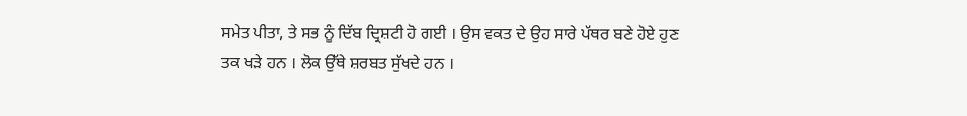ਸਮੇਤ ਪੀਤਾ, ਤੇ ਸਭ ਨੂੰ ਦਿੱਬ ਦ੍ਰਿਸ਼ਟੀ ਹੋ ਗਈ । ਉਸ ਵਕਤ ਦੇ ਉਹ ਸਾਰੇ ਪੱਥਰ ਬਣੇ ਹੋਏ ਹੁਣ ਤਕ ਖੜੇ ਹਨ । ਲੋਕ ਉੱਥੇ ਸ਼ਰਬਤ ਸੁੱਖਦੇ ਹਨ ।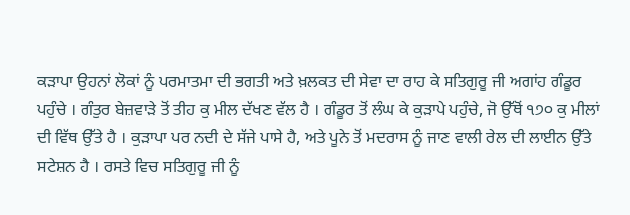ਕੜਾਪਾ ਉਹਨਾਂ ਲੋਕਾਂ ਨੂੰ ਪਰਮਾਤਮਾ ਦੀ ਭਗਤੀ ਅਤੇ ਖ਼ਲਕਤ ਦੀ ਸੇਵਾ ਦਾ ਰਾਹ ਕੇ ਸਤਿਗੁਰੂ ਜੀ ਅਗਾਂਹ ਗੰਡੂਰ ਪਹੁੰਚੇ । ਗੰਤੁਰ ਬੇਜ਼ਵਾੜੇ ਤੋਂ ਤੀਹ ਕੁ ਮੀਲ ਦੱਖਣ ਵੱਲ ਹੈ । ਗੰਡੂਰ ਤੋਂ ਲੰਘ ਕੇ ਕੁੜਾਪੇ ਪਹੁੰਚੇ, ਜੋ ਉੱਥੋਂ ੧੭੦ ਕੁ ਮੀਲਾਂ ਦੀ ਵਿੱਥ ਉੱਤੇ ਹੈ । ਕੁੜਾਪਾ ਪਰ ਨਦੀ ਦੇ ਸੱਜੇ ਪਾਸੇ ਹੈ, ਅਤੇ ਪੂਨੇ ਤੋਂ ਮਦਰਾਸ ਨੂੰ ਜਾਣ ਵਾਲੀ ਰੇਲ ਦੀ ਲਾਈਨ ਉੱਤੇ ਸਟੇਸ਼ਨ ਹੈ । ਰਸਤੇ ਵਿਚ ਸਤਿਗੁਰੂ ਜੀ ਨੂੰ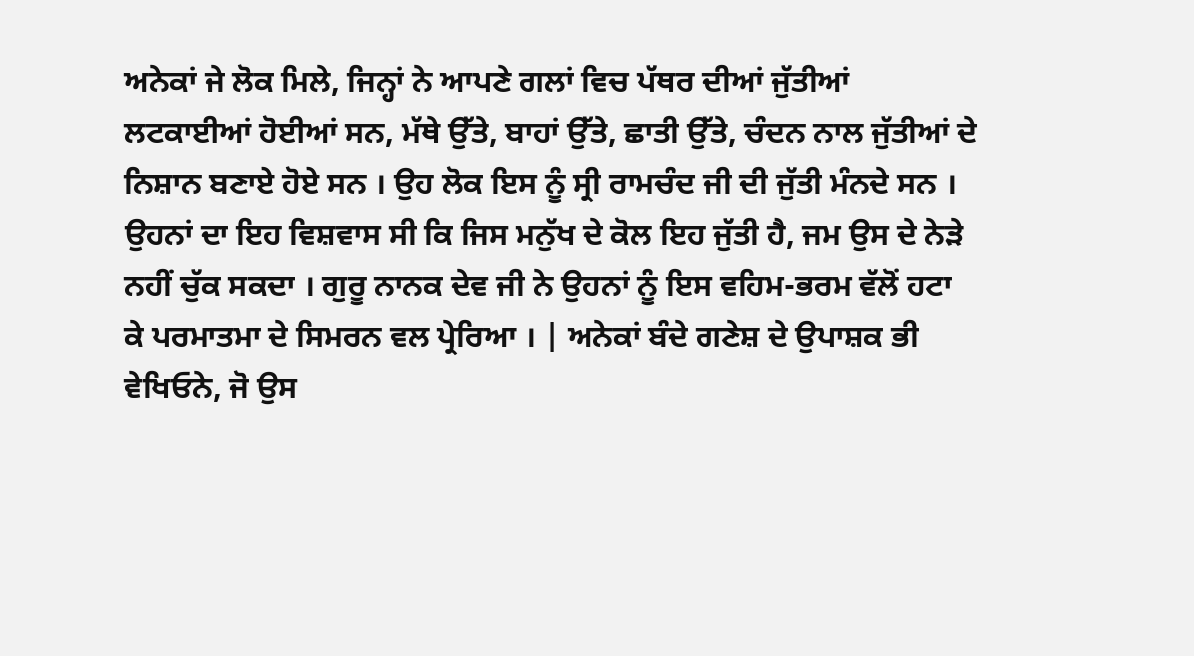ਅਨੇਕਾਂ ਜੇ ਲੋਕ ਮਿਲੇ, ਜਿਨ੍ਹਾਂ ਨੇ ਆਪਣੇ ਗਲਾਂ ਵਿਚ ਪੱਥਰ ਦੀਆਂ ਜੁੱਤੀਆਂ ਲਟਕਾਈਆਂ ਹੋਈਆਂ ਸਨ, ਮੱਥੇ ਉੱਤੇ, ਬਾਹਾਂ ਉੱਤੇ, ਛਾਤੀ ਉੱਤੇ, ਚੰਦਨ ਨਾਲ ਜੁੱਤੀਆਂ ਦੇ ਨਿਸ਼ਾਨ ਬਣਾਏ ਹੋਏ ਸਨ । ਉਹ ਲੋਕ ਇਸ ਨੂੰ ਸ੍ਰੀ ਰਾਮਚੰਦ ਜੀ ਦੀ ਜੁੱਤੀ ਮੰਨਦੇ ਸਨ । ਉਹਨਾਂ ਦਾ ਇਹ ਵਿਸ਼ਵਾਸ ਸੀ ਕਿ ਜਿਸ ਮਨੁੱਖ ਦੇ ਕੋਲ ਇਹ ਜੁੱਤੀ ਹੈ, ਜਮ ਉਸ ਦੇ ਨੇੜੇ ਨਹੀਂ ਚੁੱਕ ਸਕਦਾ । ਗੁਰੂ ਨਾਨਕ ਦੇਵ ਜੀ ਨੇ ਉਹਨਾਂ ਨੂੰ ਇਸ ਵਹਿਮ-ਭਰਮ ਵੱਲੋਂ ਹਟਾ ਕੇ ਪਰਮਾਤਮਾ ਦੇ ਸਿਮਰਨ ਵਲ ਪ੍ਰੇਰਿਆ । | ਅਨੇਕਾਂ ਬੰਦੇ ਗਣੇਸ਼ ਦੇ ਉਪਾਸ਼ਕ ਭੀ ਵੇਖਿਓਨੇ, ਜੋ ਉਸ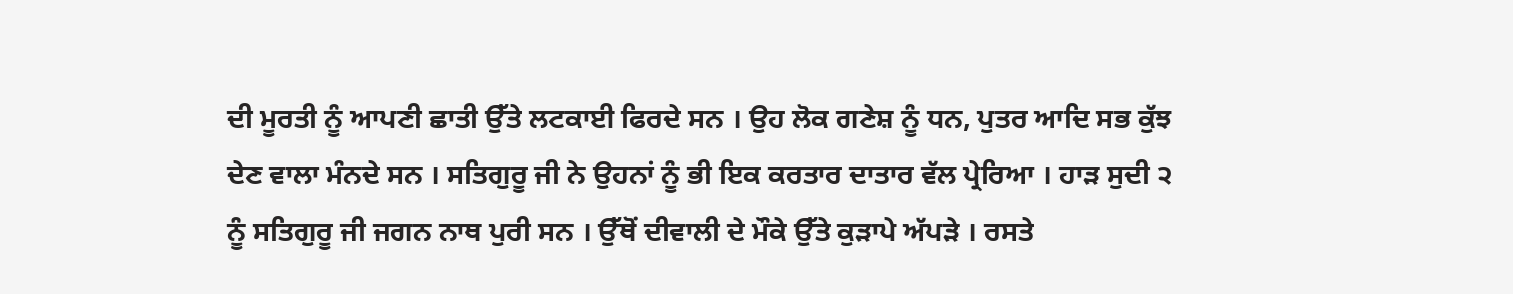ਦੀ ਮੂਰਤੀ ਨੂੰ ਆਪਣੀ ਛਾਤੀ ਉੱਤੇ ਲਟਕਾਈ ਫਿਰਦੇ ਸਨ । ਉਹ ਲੋਕ ਗਣੇਸ਼ ਨੂੰ ਧਨ, ਪੁਤਰ ਆਦਿ ਸਭ ਕੁੱਝ ਦੇਣ ਵਾਲਾ ਮੰਨਦੇ ਸਨ । ਸਤਿਗੁਰੂ ਜੀ ਨੇ ਉਹਨਾਂ ਨੂੰ ਭੀ ਇਕ ਕਰਤਾਰ ਦਾਤਾਰ ਵੱਲ ਪ੍ਰੇਰਿਆ । ਹਾੜ ਸੁਦੀ ੨ ਨੂੰ ਸਤਿਗੁਰੂ ਜੀ ਜਗਨ ਨਾਥ ਪੁਰੀ ਸਨ । ਉੱਥੋਂ ਦੀਵਾਲੀ ਦੇ ਮੌਕੇ ਉੱਤੇ ਕੁੜਾਪੇ ਅੱਪੜੇ । ਰਸਤੇ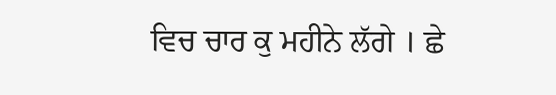ਵਿਚ ਚਾਰ ਕੁ ਮਹੀਨੇ ਲੱਗੇ । ਛੇ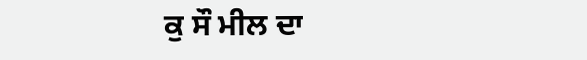ਕੁ ਸੌ ਮੀਲ ਦਾ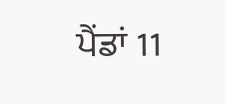ਪੈਂਡਾਂ 11